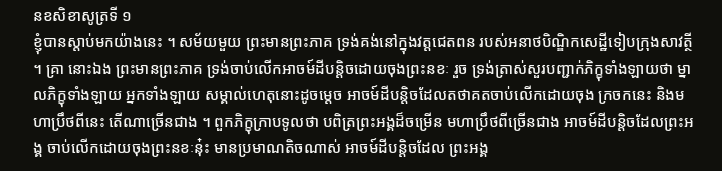នខសិខាសូត្រទី ១
ខ្ញុំបានស្តាប់មកយ៉ាងនេះ ។ សម័យមួយ ព្រះមានព្រះភាគ ទ្រង់គង់នៅក្នុងវត្តជេតពន របស់អនាថបិណ្ឌិកសេដ្ឋីទៀបក្រុងសាវត្ថី ។ គ្រា នោះឯង ព្រះមានព្រះភាគ ទ្រង់ចាប់លើកអាចម៍ដីបន្តិចដោយចុងព្រះនខៈ រួច ទ្រង់ត្រាស់សួរបញ្ជាក់ភិក្ខុទាំងឡាយថា ម្នាលភិក្ខុទាំងឡាយ អ្នកទាំងឡាយ សម្គាល់ហេតុនោះដូចម្តេច អាចម៍ដីបន្តិចដែលតថាគតចាប់លើកដោយចុង ក្រចកនេះ និងមហាប្រឹថពីនេះ តើណាច្រើនជាង ។ ពួកភិក្ខុក្រាបទូលថា បពិត្រព្រះអង្គដ៏ចម្រើន មហាប្រឹថពីច្រើនជាង អាចម៍ដីបន្តិចដែលព្រះអង្គ ចាប់លើកដោយចុងព្រះនខៈនុ៎ះ មានប្រមាណតិចណាស់ អាចម៍ដីបន្តិចដែល ព្រះអង្គ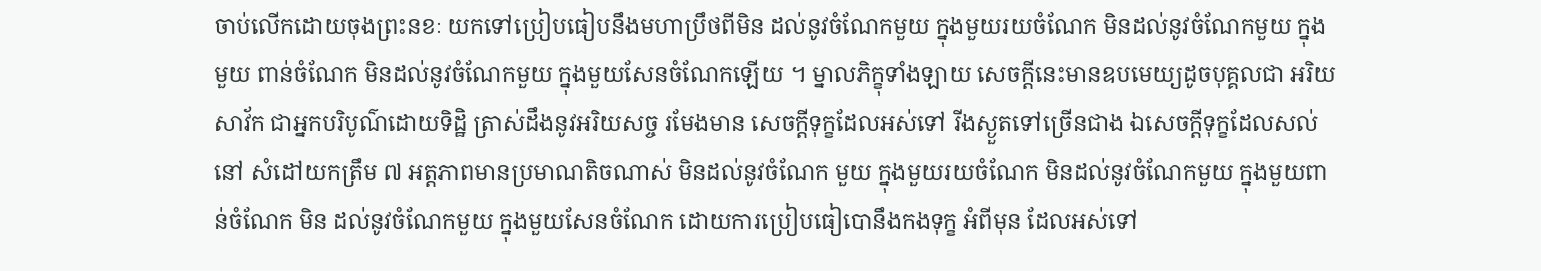ចាប់លើកដោយចុងព្រះនខៈ យកទៅប្រៀបធៀបនឹងមហាប្រឹថពីមិន ដល់នូវចំណែកមួយ ក្នុងមួយរយចំណែក មិនដល់នូវចំណែកមួយ ក្នុងមួយ ពាន់ចំណែក មិនដល់នូវចំណែកមួយ ក្នុងមួយសែនចំណែកឡើយ ។ ម្នាលភិក្ខុទាំងឡាយ សេចក្តីនេះមានឧបមេយ្យដូចបុគ្គលជា អរិយសាវ័ក ជាអ្នកបរិបូណ៌ដោយទិដ្ឋិ ត្រាស់ដឹងនូវអរិយសច្ច រមែងមាន សេចក្តីទុក្ខដែលអស់ទៅ រីងស្ងួតទៅច្រើនជាង ឯសេចក្តីទុក្ខដែលសល់នៅ សំដៅយកត្រឹម ៧ អត្តភាពមានប្រមាណតិចណាស់ មិនដល់នូវចំណែក មួយ ក្នុងមួយរយចំណែក មិនដល់នូវចំណែកមួយ ក្នុងមួយពាន់ចំណែក មិន ដល់នូវចំណែកមួយ ក្នុងមួយសែនចំណែក ដោយការប្រៀបធៀបោនឹងកងទុក្ខ អំពីមុន ដែលអស់ទៅ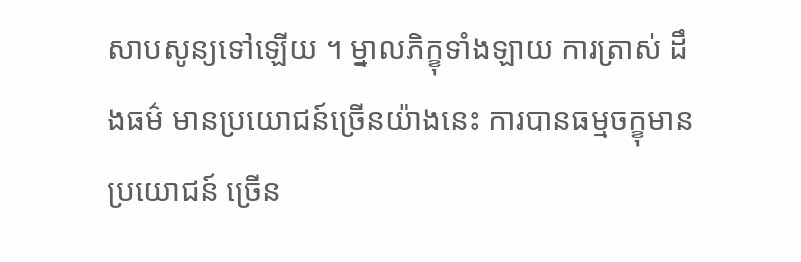សាបសូន្យទៅឡើយ ។ ម្នាលភិក្ខុទាំងឡាយ ការត្រាស់ ដឹងធម៌ មានប្រយោជន៍ច្រើនយ៉ាងនេះ ការបានធម្មចក្ខុមានប្រយោជន៍ ច្រើន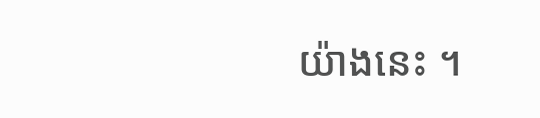យ៉ាងនេះ ។